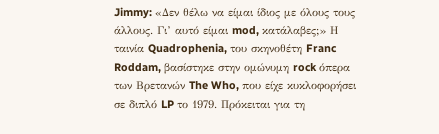Jimmy: «Δεν θέλω να είμαι ίδιος με όλους τους άλλους. Γι’ αυτό είμαι mod, κατάλαβες;» Η ταινία Quadrophenia, του σκηνοθέτη Franc Roddam, βασίστηκε στην ομώνυμη rock όπερα των Βρετανών The Who, που είχε κυκλοφορήσει σε διπλό LP το 1979. Πρόκειται για τη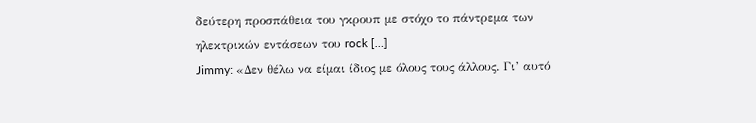δεύτερη προσπάθεια του γκρουπ με στόχο το πάντρεμα των ηλεκτρικών εντάσεων του rock […]
Jimmy: «Δεν θέλω να είμαι ίδιος με όλους τους άλλους. Γι’ αυτό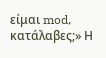είμαι mod, κατάλαβες;» Η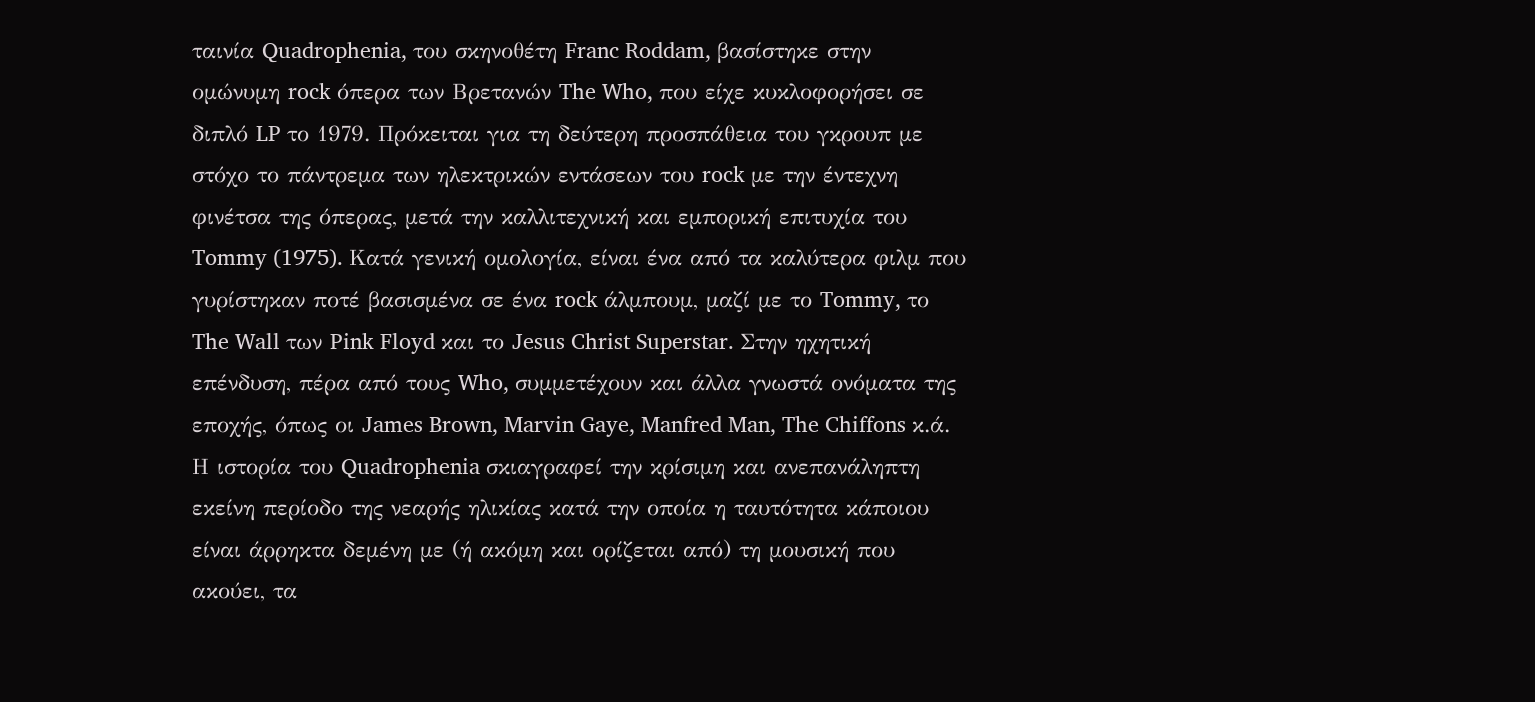ταινία Quadrophenia, του σκηνοθέτη Franc Roddam, βασίστηκε στην ομώνυμη rock όπερα των Βρετανών The Who, που είχε κυκλοφορήσει σε διπλό LP το 1979. Πρόκειται για τη δεύτερη προσπάθεια του γκρουπ με στόχο το πάντρεμα των ηλεκτρικών εντάσεων του rock με την έντεχνη φινέτσα της όπερας, μετά την καλλιτεχνική και εμπορική επιτυχία του Tommy (1975). Κατά γενική ομολογία, είναι ένα από τα καλύτερα φιλμ που γυρίστηκαν ποτέ βασισμένα σε ένα rock άλμπουμ, μαζί με το Tommy, το The Wall των Pink Floyd και το Jesus Christ Superstar. Στην ηχητική επένδυση, πέρα από τους Who, συμμετέχουν και άλλα γνωστά ονόματα της εποχής, όπως οι James Brown, Marvin Gaye, Manfred Man, The Chiffons κ.ά. Η ιστορία του Quadrophenia σκιαγραφεί την κρίσιμη και ανεπανάληπτη εκείνη περίοδο της νεαρής ηλικίας κατά την οποία η ταυτότητα κάποιου είναι άρρηκτα δεμένη με (ή ακόμη και ορίζεται από) τη μουσική που ακούει, τα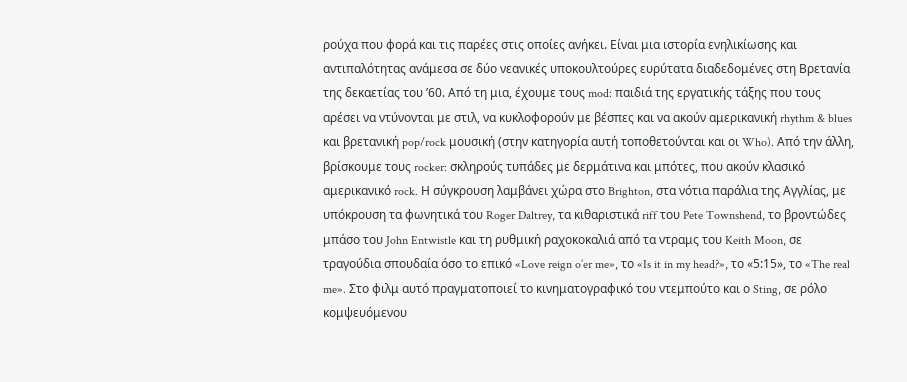ρούχα που φορά και τις παρέες στις οποίες ανήκει. Είναι μια ιστορία ενηλικίωσης και αντιπαλότητας ανάμεσα σε δύο νεανικές υποκουλτούρες ευρύτατα διαδεδομένες στη Βρετανία της δεκαετίας του ’60. Από τη μια, έχουμε τους mod: παιδιά της εργατικής τάξης που τους αρέσει να ντύνονται με στιλ, να κυκλοφορούν με βέσπες και να ακούν αμερικανική rhythm & blues και βρετανική pop/rock μουσική (στην κατηγορία αυτή τοποθετούνται και οι Who). Από την άλλη, βρίσκουμε τους rocker: σκληρούς τυπάδες με δερμάτινα και μπότες, που ακούν κλασικό αμερικανικό rock. Η σύγκρουση λαμβάνει χώρα στο Brighton, στα νότια παράλια της Αγγλίας, με υπόκρουση τα φωνητικά του Roger Daltrey, τα κιθαριστικά riff του Pete Townshend, το βροντώδες μπάσο του John Entwistle και τη ρυθμική ραχοκοκαλιά από τα ντραμς του Keith Moon, σε τραγούδια σπουδαία όσο το επικό «Love reign o’er me», το «Is it in my head?», το «5:15», το «The real me». Στο φιλμ αυτό πραγματοποιεί το κινηματογραφικό του ντεμπούτο και ο Sting, σε ρόλο κομψευόμενου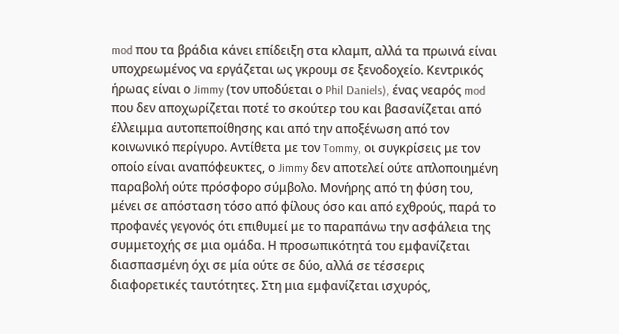mod που τα βράδια κάνει επίδειξη στα κλαμπ, αλλά τα πρωινά είναι υποχρεωμένος να εργάζεται ως γκρουμ σε ξενοδοχείο. Κεντρικός ήρωας είναι ο Jimmy (τον υποδύεται ο Phil Daniels), ένας νεαρός mod που δεν αποχωρίζεται ποτέ το σκούτερ του και βασανίζεται από έλλειμμα αυτοπεποίθησης και από την αποξένωση από τον κοινωνικό περίγυρο. Αντίθετα με τον Tommy, οι συγκρίσεις με τον οποίο είναι αναπόφευκτες, ο Jimmy δεν αποτελεί ούτε απλοποιημένη παραβολή ούτε πρόσφορο σύμβολο. Μονήρης από τη φύση του, μένει σε απόσταση τόσο από φίλους όσο και από εχθρούς, παρά το προφανές γεγονός ότι επιθυμεί με το παραπάνω την ασφάλεια της συμμετοχής σε μια ομάδα. Η προσωπικότητά του εμφανίζεται διασπασμένη όχι σε μία ούτε σε δύο, αλλά σε τέσσερις διαφορετικές ταυτότητες. Στη μια εμφανίζεται ισχυρός,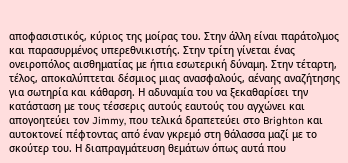αποφασιστικός, κύριος της μοίρας του. Στην άλλη είναι παράτολμος και παρασυρμένος υπερεθνικιστής. Στην τρίτη γίνεται ένας ονειροπόλος αισθηματίας με ήπια εσωτερική δύναμη. Στην τέταρτη, τέλος, αποκαλύπτεται δέσμιος μιας ανασφαλούς, αέναης αναζήτησης για σωτηρία και κάθαρση. Η αδυναμία του να ξεκαθαρίσει την κατάσταση με τους τέσσερις αυτούς εαυτούς του αγχώνει και απογοητεύει τον Jimmy, που τελικά δραπετεύει στο Brighton και αυτοκτονεί πέφτοντας από έναν γκρεμό στη θάλασσα μαζί με το σκούτερ του. Η διαπραγμάτευση θεμάτων όπως αυτά που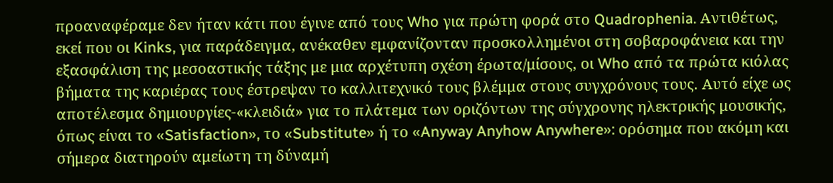προαναφέραμε δεν ήταν κάτι που έγινε από τους Who για πρώτη φορά στο Quadrophenia. Αντιθέτως, εκεί που οι Kinks, για παράδειγμα, ανέκαθεν εμφανίζονταν προσκολλημένοι στη σοβαροφάνεια και την εξασφάλιση της μεσοαστικής τάξης με μια αρχέτυπη σχέση έρωτα/μίσους, οι Who από τα πρώτα κιόλας βήματα της καριέρας τους έστρεψαν το καλλιτεχνικό τους βλέμμα στους συγχρόνους τους. Αυτό είχε ως αποτέλεσμα δημιουργίες-«κλειδιά» για το πλάτεμα των οριζόντων της σύγχρονης ηλεκτρικής μουσικής, όπως είναι το «Satisfaction», το «Substitute» ή το «Anyway Anyhow Anywhere»: ορόσημα που ακόμη και σήμερα διατηρούν αμείωτη τη δύναμή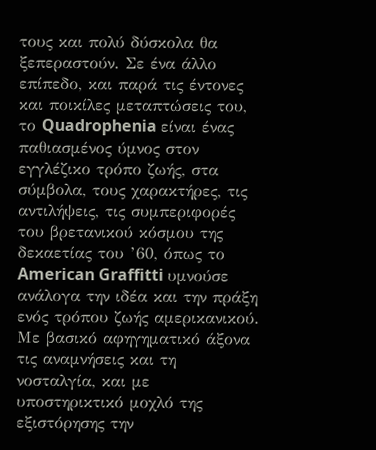τους και πολύ δύσκολα θα ξεπεραστούν. Σε ένα άλλο επίπεδο, και παρά τις έντονες και ποικίλες μεταπτώσεις του, το Quadrophenia είναι ένας παθιασμένος ύμνος στον εγγλέζικο τρόπο ζωής, στα σύμβολα, τους χαρακτήρες, τις αντιλήψεις, τις συμπεριφορές του βρετανικού κόσμου της δεκαετίας του ’60, όπως το American Graffitti υμνούσε ανάλογα την ιδέα και την πράξη ενός τρόπου ζωής αμερικανικού. Με βασικό αφηγηματικό άξονα τις αναμνήσεις και τη νοσταλγία, και με υποστηρικτικό μοχλό της εξιστόρησης την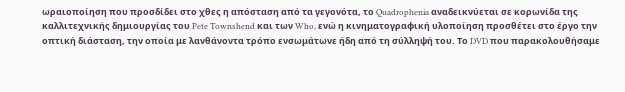ωραιοποίηση που προσδίδει στο χθες η απόσταση από τα γεγονότα, το Quadrophenia αναδεικνύεται σε κορωνίδα της καλλιτεχνικής δημιουργίας του Pete Townshend και των Who, ενώ η κινηματογραφική υλοποίηση προσθέτει στο έργο την οπτική διάσταση, την οποία με λανθάνοντα τρόπο ενσωμάτωνε ήδη από τη σύλληψή του. Το DVD που παρακολουθήσαμε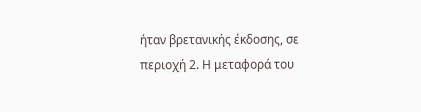ήταν βρετανικής έκδοσης, σε περιοχή 2. Η μεταφορά του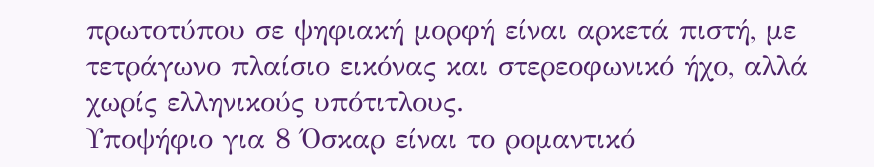πρωτοτύπου σε ψηφιακή μορφή είναι αρκετά πιστή, με τετράγωνο πλαίσιο εικόνας και στερεοφωνικό ήχο, αλλά χωρίς ελληνικούς υπότιτλους.
Υποψήφιο για 8 Όσκαρ είναι το ρομαντικό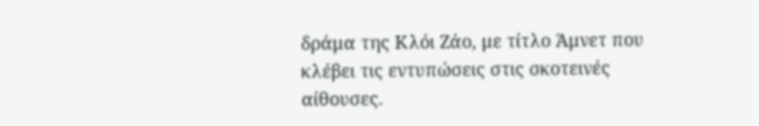δράμα της Κλόι Ζάο, με τίτλο Άμνετ που κλέβει τις εντυπώσεις στις σκοτεινές αίθουσες.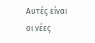Αυτές είναι οι νέες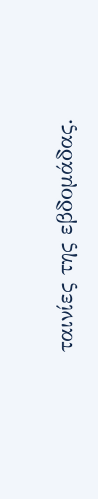ταινίες της εβδομάδας.